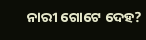ନାରୀ ଗୋଟେ ଦେହ?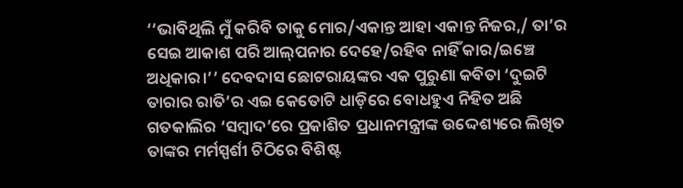‘‘ଭାବିଥିଲି ମୁଁ କରିବି ତାକୁ ମୋର/ଏକାନ୍ତ ଆହା ଏକାନ୍ତ ନିଜର,/ ତା’ର ସେଇ ଆକାଶ ପରି ଆଲ୍‌ପନାର ଦେହେ/ରହିବ ନାହିଁ କାର/ଇଞ୍ଚେ ଅଧିକାର।’’ ଦେବଦାସ ଛୋଟରାୟଙ୍କର ଏକ ପୁରୁଣା କବିତା ‘ଦୁଇଟି ତାରାର ରାତି’ର ଏଇ କେତୋଟି ଧାଡ଼ିରେ ବୋଧହୁଏ ନିହିତ ଅଛି ଗତକାଲିର ‘ସମ୍ବାଦ’ରେ ପ୍ରକାଶିତ ପ୍ରଧାନମନ୍ତ୍ରୀଙ୍କ ଉଦ୍ଦେଶ୍ୟରେ ଲିଖିତ ତାଙ୍କର ମର୍ମସ୍ପର୍ଶୀ ଚିଠିରେ ବିଶିଷ୍ଟ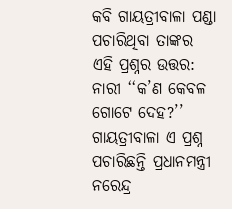କବି ଗାୟତ୍ରୀବାଳା ପଣ୍ଡା ପଚାରିଥିବା ତାଙ୍କର ଏହି ପ୍ରଶ୍ନର ଉତ୍ତର: ନାରୀ ‘‘କ’ଣ କେବଳ ଗୋଟେ ଦେହ?’’ ଗାୟତ୍ରୀବାଳା ଏ ପ୍ରଶ୍ନ ପଚାରିଛନ୍ତି ପ୍ରଧାନମନ୍ତ୍ରୀ ନରେନ୍ଦ୍ର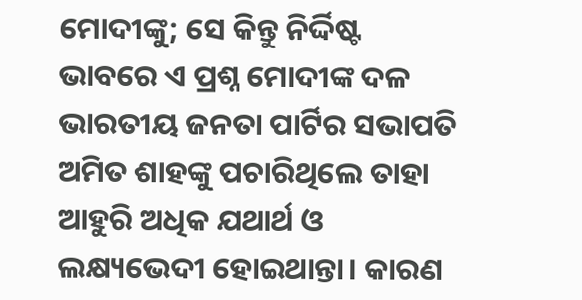ମୋଦୀଙ୍କୁ; ସେ କିନ୍ତୁ ନିର୍ଦ୍ଦିଷ୍ଟ ଭାବରେ ଏ ପ୍ରଶ୍ନ ମୋଦୀଙ୍କ ଦଳ ଭାରତୀୟ ଜନତା ପାର୍ଟିର ସଭାପତି ଅମିତ ଶାହଙ୍କୁ ପଚାରିଥିଲେ ତାହା ଆହୁରି ଅଧିକ ଯଥାର୍ଥ ଓ ଲକ୍ଷ୍ୟଭେଦୀ ହୋଇଥାନ୍ତା। କାରଣ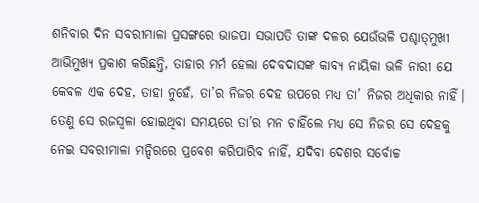ଶନିବାର ଦିନ ସବରୀମାଳା ପ୍ରସଙ୍ଗରେ ଭାଜପା ସଭାପତି ତାଙ୍କ ଦଳର ଯେଉଁଭଳି ପଶ୍ଚାତ୍‌ମୁଖୀ ଆଭିମୁଖ୍ୟ ପ୍ରକାଶ କରିଛନ୍ତି, ତାହାର ମର୍ମ ହେଲା ଦେବଦାସଙ୍କ କାବ୍ୟ ନାୟିକା ଭଳି ନାରୀ ଯେ କେବଳ ଏକ ଦେହ, ତାହା ନୁହେଁ, ତା’ର ନିଜର ଦେହ ଉପରେ ମଧ୍ୟ ତା’ ନିଜର ଅଧିକାର ନାହିଁ। ତେଣୁ ସେ ରଜସ୍ବଳା ହୋଇଥିବା ସମୟରେ ତା’ର ମନ ଚାହିଁଲେ ମଧ୍ୟ ସେ ନିଜର ସେ ଦେହକୁ ନେଇ ସବରୀମାଳା ମନ୍ଦିରରେ ପ୍ରବେଶ କରିପାରିବ ନାହିଁ, ଯଦିବା ଦେଶର ସର୍ବୋଚ୍ଚ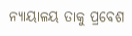ନ୍ୟାୟାଳୟ ତାକୁ ପ୍ରବେଶ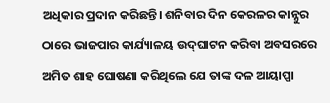ଅଧିକାର ପ୍ରଦାନ କରିଛନ୍ତି। ଶନିବାର ଦିନ କେରଳର କାନ୍ନୁର ଠାରେ ଭାଜପାର କାର୍ଯ୍ୟାଳୟ ଉଦ୍‌ଘାଟନ କରିବା ଅବସରରେ ଅମିତ ଶାହ ଘୋଷଣା କରିଥିଲେ ଯେ ତାଙ୍କ ଦଳ ଆୟାପ୍ପା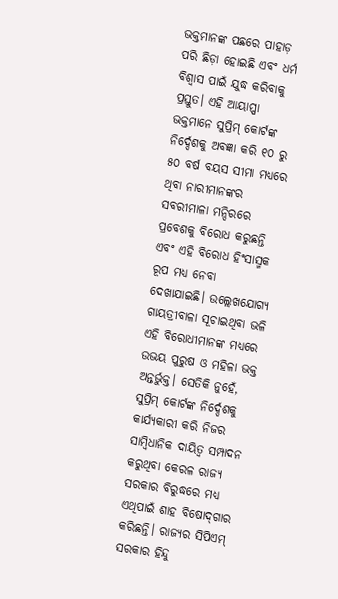ଭକ୍ତମାନଙ୍କ ପଛରେ ପାହାଡ଼ ପରି ଛିଡ଼ା ହୋଇଛି ଏବଂ ଧର୍ମ ବିଶ୍ବାସ ପାଇଁ ଯୁଦ୍ଧ କରିବାକୁ ପ୍ରସ୍ତୁତ। ଏହି ଆୟାପ୍ପା ଭକ୍ତମାନେ ସୁପ୍ରିମ୍ କୋର୍ଟଙ୍କ ନିର୍ଦ୍ଦେଶକୁ ଅବଜ୍ଞା କରି ୧୦ ରୁ ୫୦ ବର୍ଷ ବୟସ ସୀମା ମଧ୍ୟରେ ଥିବା ନାରୀମାନଙ୍କର ସବରୀମାଳା ମନ୍ଦିରରେ ପ୍ରବେଶକୁ ବିରୋଧ କରୁଛନ୍ତି ଏବଂ ଏହି ବିରୋଧ ହିଂସାସ୍ମକ ରୂପ ମଧ୍ୟ ନେବା ଦେଖାଯାଇଛି। ଉଲ୍ଲେଖଯୋଗ୍ୟ ଗାୟତ୍ରୀବାଳା ସୂଚାଇଥିବା ଭଳି ଏହି ବିରୋଧୀମାନଙ୍କ ମଧ୍ୟରେ ଉଭୟ ପୁରୁଷ ଓ ମହିଳା ଭକ୍ତ ଅନ୍ତର୍ଭୁକ୍ତ। ସେତିକି ନୁହେଁ, ସୁପ୍ରିମ୍ କୋର୍ଟଙ୍କ ନିର୍ଦ୍ଦେଶକୁ କାର୍ଯ୍ୟକାରୀ କରି ନିଜର ସାମ୍ବିଧାନିକ ଦାୟିତ୍ବ ସମ୍ପାଦନ କରୁଥିବା କେରଳ ରାଜ୍ୟ ସରକାର ବିରୁଦ୍ଧରେ ମଧ୍ୟ ଏଥିପାଇଁ ଶାହ ବିଷୋଦ୍‌ଗାର କରିଛନ୍ତି। ରାଜ୍ୟର ସିପିଏମ୍ ସରକାର ହିନ୍ଦୁ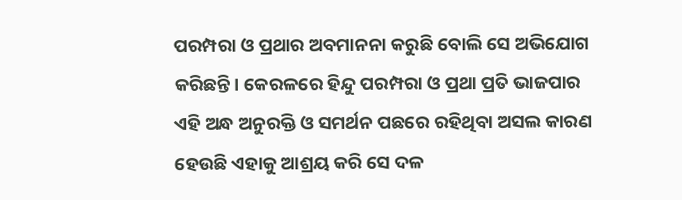ପରମ୍ପରା ଓ ପ୍ରଥାର ଅବମାନନା କରୁଛି ବୋଲି ସେ ଅଭିଯୋଗ କରିଛନ୍ତି। କେରଳରେ ହିନ୍ଦୁ ପରମ୍ପରା ଓ ପ୍ରଥା ପ୍ରତି ଭାଜପାର ଏହି ଅନ୍ଧ ଅନୁରକ୍ତି ଓ ସମର୍ଥନ ପଛରେ ରହିଥିବା ଅସଲ କାରଣ ହେଉଛି ଏହାକୁ ଆଶ୍ରୟ କରି ସେ ଦଳ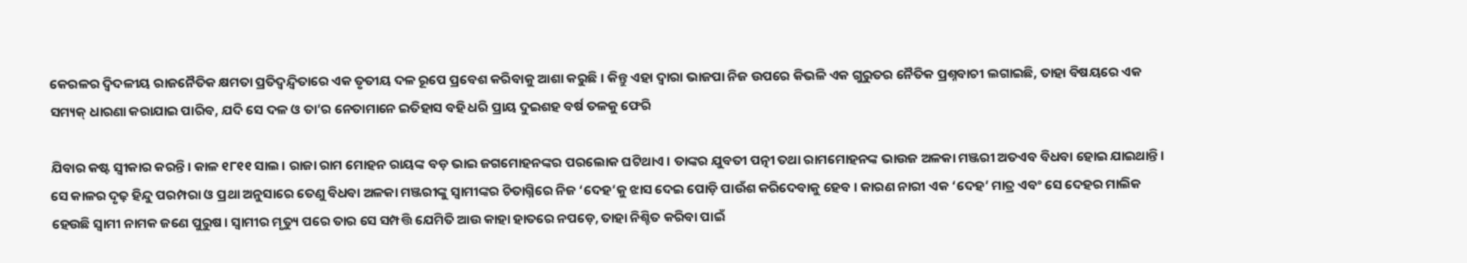କେରଳର ଦ୍ବିଦଳୀୟ ରାଜନୈତିକ କ୍ଷମତା ପ୍ରତିଦ୍ବନ୍ଦ୍ବିତାରେ ଏକ ତୃତୀୟ ଦଳ ରୂପେ ପ୍ରବେଶ କରିବାକୁ ଆଶା କରୁଛି। କିନ୍ତୁ ଏହା ଦ୍ବାରା ଭାଜପା ନିଜ ଉପରେ କିଭଳି ଏକ ଗୁରୁତର ନୈତିକ ପ୍ରଶ୍ନବାଚୀ ଲଗାଇଛି, ତାହା ବିଷୟରେ ଏକ ସମ୍ୟକ୍ ଧାରଣା କରାଯାଇ ପାରିବ, ଯଦି ସେ ଦଳ ଓ ତା’ର ନେତାମାନେ ଇତିହାସ ବହି ଧରି ପ୍ରାୟ ଦୁଇଶହ ବର୍ଷ ତଳକୁ ଫେରି

ଯିବାର କଷ୍ଟ ସ୍ବୀକାର କରନ୍ତି। କାଳ ୧୮୧୧ ସାଲ। ରାଜା ରାମ ମୋହନ ରାୟଙ୍କ ବଡ଼ ଭାଇ ଜଗମୋହନଙ୍କର ପରଲୋକ ଘଟିଥାଏ। ତାଙ୍କର ଯୁବତୀ ପତ୍ନୀ ତଥା ରାମମୋହନଙ୍କ ଭାଉଜ ଅଳକା ମଞ୍ଜରୀ ଅତଏବ ବିଧବା ହୋଇ ଯାଇଥାନ୍ତି। ସେ କାଳର ଦୃଢ଼ ହିନ୍ଦୁ ପରମ୍ପରା ଓ ପ୍ରଥା ଅନୁସାରେ ତେଣୁ ବିଧବା ଅଳକା ମଞ୍ଜରୀଙ୍କୁ ସ୍ବାମୀଙ୍କର ଚିତାଗ୍ନିରେ ନିଜ ‘ଦେହ’କୁ ଝାସ ଦେଇ ପୋଡ଼ି ପାଉଁଶ କରିଦେବାକୁ ହେବ। କାରଣ ନାରୀ ଏକ ‘ଦେହ’ ମାତ୍ର ଏବଂ ସେ ଦେହର ମାଲିକ ହେଉଛି ସ୍ବାମୀ ନାମକ ଜଣେ ପୁରୁଷ। ସ୍ବାମୀର ମୃତ୍ୟୁ ପରେ ତାର ସେ ସମ୍ପତ୍ତି ଯେମିତି ଆଉ କାହା ହାତରେ ନପଡ଼େ, ତାହା ନିଶ୍ଚିତ କରିବା ପାଇଁ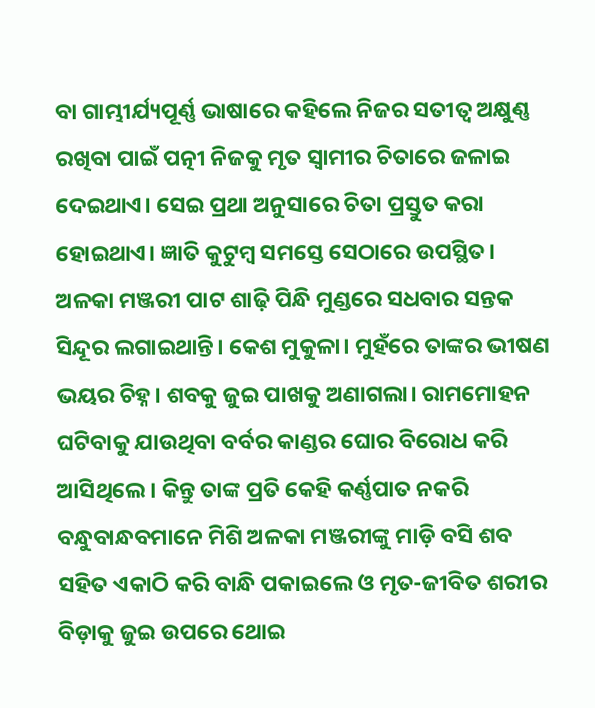ବା ଗାମ୍ଭୀର୍ଯ୍ୟପୂର୍ଣ୍ଣ ଭାଷାରେ କହିଲେ ନିଜର ସତୀତ୍ବ ଅକ୍ଷୁଣ୍ଣ ରଖିବା ପାଇଁ ପତ୍ନୀ ନିଜକୁ ମୃତ ସ୍ବାମୀର ଚିତାରେ ଜଳାଇ ଦେଇଥାଏ। ସେଇ ପ୍ରଥା ଅନୁସାରେ ଚିତା ପ୍ରସ୍ତୁତ କରା ହୋଇଥାଏ। ଜ୍ଞାତି କୁଟୁମ୍ବ ସମସ୍ତେ ସେଠାରେ ଉପସ୍ଥିତ। ଅଳକା ମଞ୍ଜରୀ ପାଟ ଶାଢ଼ି ପିନ୍ଧି ମୁଣ୍ଡରେ ସଧବାର ସନ୍ତକ ସିନ୍ଦୂର ଲଗାଇଥାନ୍ତି। କେଶ ମୁକୁଳା। ମୁହଁରେ ତାଙ୍କର ଭୀଷଣ ଭୟର ଚିହ୍ନ। ଶବକୁ ଜୁଇ ପାଖକୁ ଅଣାଗଲା। ରାମମୋହନ ଘଟିବାକୁ ଯାଉଥିବା ବର୍ବର କାଣ୍ଡର ଘୋର ବିରୋଧ କରି ଆସିଥିଲେ। କିନ୍ତୁ ତାଙ୍କ ପ୍ରତି କେହି କର୍ଣ୍ଣପାତ ନକରି ବନ୍ଧୁବାନ୍ଧବମାନେ ମିଶି ଅଳକା ମଞ୍ଜରୀଙ୍କୁ ମାଡ଼ି ବସି ଶବ ସହିତ ଏକାଠି କରି ବାନ୍ଧି ପକାଇଲେ ଓ ମୃତ-ଜୀବିତ ଶରୀର ବିଡ଼ାକୁ ଜୁଇ ଉପରେ ଥୋଇ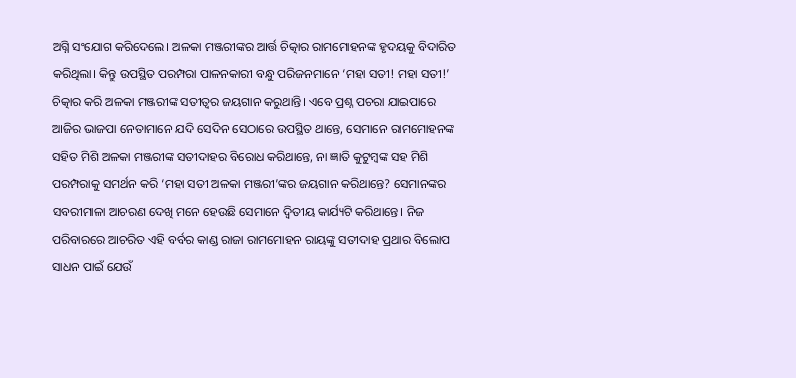ଅଗ୍ନି ସଂଯୋଗ କରିଦେଲେ। ଅଳକା ମଞ୍ଜରୀଙ୍କର ଆର୍ତ୍ତ ଚିତ୍କାର ରାମମୋହନଙ୍କ ହୃଦୟକୁ ବିଦାରିତ କରିଥିଲା। କିନ୍ତୁ ଉପସ୍ଥିତ ପରମ୍ପରା ପାଳନକାରୀ ବନ୍ଧୁ ପରିଜନମାନେ ‘ମହା ସତୀ! ମହା ସତୀ!’ ଚିତ୍କାର କରି ଅଳକା ମଞ୍ଜରୀଙ୍କ ସତୀତ୍ବର ଜୟଗାନ କରୁଥାନ୍ତି। ଏବେ ପ୍ରଶ୍ନ ପଚରା ଯାଇପାରେ ଆଜିର ଭାଜପା ନେତାମାନେ ଯଦି ସେଦିନ ସେଠାରେ ଉପସ୍ଥିତ ଥାନ୍ତେ, ସେମାନେ ରାମମୋହନଙ୍କ ସହିତ ମିଶି ଅଳକା ମଞ୍ଜରୀଙ୍କ ସତୀଦାହର ବିରୋଧ କରିଥାନ୍ତେ, ନା ଜ୍ଞାତି କୁଟୁମ୍ବଙ୍କ ସହ ମିଶି ପରମ୍ପରାକୁ ସମର୍ଥନ କରି ‘ମହା ସତୀ ଅଳକା ମଞ୍ଜରୀ’ଙ୍କର ଜୟଗାନ କରିଥାନ୍ତେ? ସେମାନଙ୍କର ସବରୀମାଳା ଆଚରଣ ଦେଖି ମନେ ହେଉଛି ସେମାନେ ଦ୍ବିତୀୟ କାର୍ଯ୍ୟଟି କରିଥାନ୍ତେ। ନିଜ ପରିବାରରେ ଆଚରିତ ଏହି ବର୍ବର କାଣ୍ଡ ରାଜା ରାମମୋହନ ରାୟଙ୍କୁ ସତୀଦାହ ପ୍ରଥାର ବିଲୋପ ସାଧନ ପାଇଁ ଯେଉଁ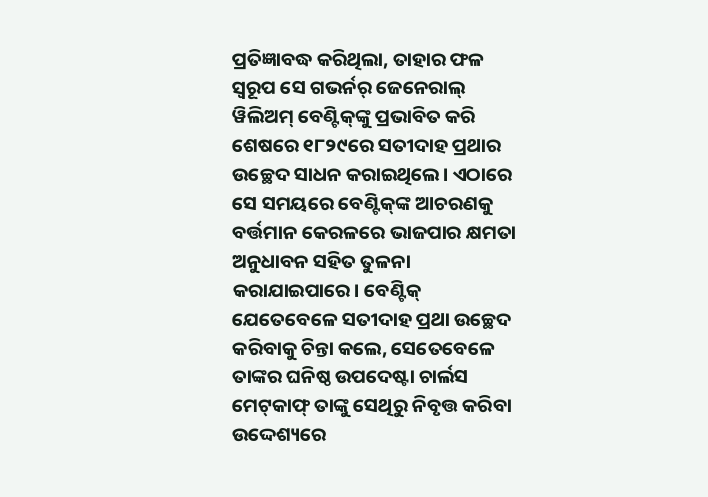ପ୍ରତିଜ୍ଞାବଦ୍ଧ କରିଥିଲା, ତାହାର ଫଳ ସ୍ବରୂପ ସେ ଗଭର୍ନର୍ ଜେନେରାଲ୍ ୱିଲିଅମ୍ ବେଣ୍ଟିକ୍‌ଙ୍କୁ ପ୍ରଭାବିତ କରି ଶେଷରେ ୧୮୨୯ରେ ସତୀଦାହ ପ୍ରଥାର ଉଚ୍ଛେଦ ସାଧନ କରାଇଥିଲେ। ଏଠାରେ ସେ ସମୟରେ ବେଣ୍ଟିକ୍‌ଙ୍କ ଆଚରଣକୁ ବର୍ତ୍ତମାନ କେରଳରେ ଭାଜପାର କ୍ଷମତା ଅନୁଧାବନ ସହିତ ତୁଳନା କରାଯାଇପାରେ। ବେଣ୍ଟିକ୍ ଯେତେବେଳେ ସତୀଦାହ ପ୍ରଥା ଉଚ୍ଛେଦ କରିବାକୁ ଚିନ୍ତା କଲେ, ସେତେବେଳେ ତାଙ୍କର ଘନିଷ୍ଠ ଉପଦେଷ୍ଟା ଚାର୍ଲସ ମେଟ୍‌କାଫ୍ ତାଙ୍କୁ ସେଥିରୁ ନିବୃତ୍ତ କରିବା ଉଦ୍ଦେଶ୍ୟରେ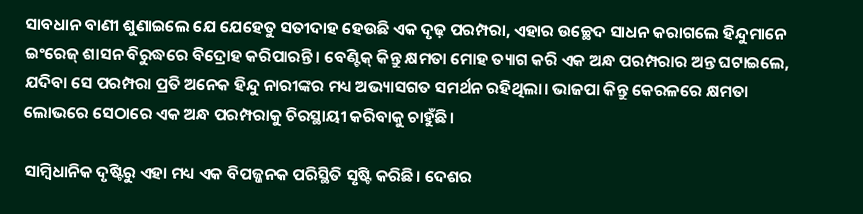ସାବଧାନ ବାଣୀ ଶୁଣାଇଲେ ଯେ ଯେହେତୁ ସତୀଦାହ ହେଉଛି ଏକ ଦୃଢ଼ ପରମ୍ପରା, ଏହାର ଉଚ୍ଛେଦ ସାଧନ କରାଗଲେ ହିନ୍ଦୁମାନେ ଇଂରେଜ୍ ଶାସନ ବିରୁଦ୍ଧରେ ବିଦ୍ରୋହ କରିପାରନ୍ତି। ବେଣ୍ଟିକ୍ କିନ୍ତୁ କ୍ଷମତା ମୋହ ତ୍ୟାଗ କରି ଏକ ଅନ୍ଧ ପରମ୍ପରାର ଅନ୍ତ ଘଟାଇଲେ, ଯଦିବା ସେ ପରମ୍ପରା ପ୍ରତି ଅନେକ ହିନ୍ଦୁ ନାରୀଙ୍କର ମଧ୍ୟ ଅଭ୍ୟାସଗତ ସମର୍ଥନ ରହିଥିଲା। ଭାଜପା କିନ୍ତୁ କେରଳରେ କ୍ଷମତା ଲୋଭରେ ସେଠାରେ ଏକ ଅନ୍ଧ ପରମ୍ପରାକୁ ଚିରସ୍ଥାୟୀ କରିବାକୁ ଚାହୁଁଛି।

ସାମ୍ବିଧାନିକ ଦୃଷ୍ଟିରୁ ଏହା ମଧ୍ୟ ଏକ ବିପଜ୍ଜନକ ପରିସ୍ଥିତି ସୃଷ୍ଟି କରିଛି। ଦେଶର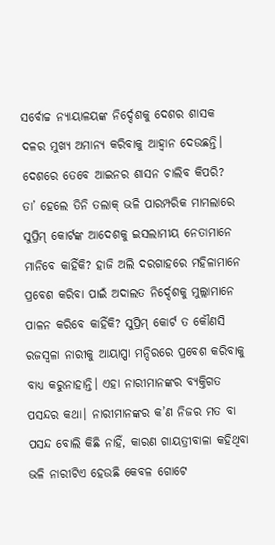ସର୍ବୋଚ୍ଚ ନ୍ୟାୟାଳୟଙ୍କ ନିର୍ଦ୍ଦେଶକୁ ଦେଶର ଶାସକ ଦଳର ମୁଖ୍ୟ ଅମାନ୍ୟ କରିବାକୁ ଆହ୍ବାନ ଦେଉଛନ୍ତି। ଦେଶରେ ତେବେ ଆଇନର ଶାସନ ଚାଲିବ କିପରି? ତା’ ହେଲେ ତିନି ତଲାକ୍ ଭଳି ପାରମ୍ପରିକ ମାମଲାରେ ସୁପ୍ରିମ୍ କୋର୍ଟଙ୍କ ଆଦେଶକୁ ଇସଲାମୀୟ ନେତାମାନେ ମାନିବେ କାହିଁକି? ହାଜି ଅଲି ଦରଗାହରେ ମହିଳାମାନେ ପ୍ରବେଶ କରିବା ପାଇଁ ଅଦାଲତ ନିର୍ଦ୍ଦେଶକୁ ମୁଲ୍ଲାମାନେ ପାଳନ କରିବେ କାହିଁକି? ସୁପ୍ରିମ୍ କୋର୍ଟ ତ କୌଣସି ରଜସ୍ବଳା ନାରୀକୁ ଆୟାପ୍ପା ମନ୍ଦିରରେ ପ୍ରବେଶ କରିବାକୁ ବାଧ୍ୟ କରୁନାହାନ୍ତି। ଏହା ନାରୀମାନଙ୍କର ବ୍ୟକ୍ତିଗତ ପସନ୍ଦର କଥା। ନାରୀମାନଙ୍କର କ’ଣ ନିଜର ମତ ବା ପସନ୍ଦ ବୋଲି କିଛି ନାହିଁ, କାରଣ ଗାୟତ୍ରୀବାଳା କହିଥିବା ଭଳି ନାରୀଟିଏ ହେଉଛି କେବଳ ଗୋଟେ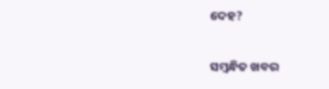ଦେହ?

ସମ୍ବନ୍ଧିତ ଖବର